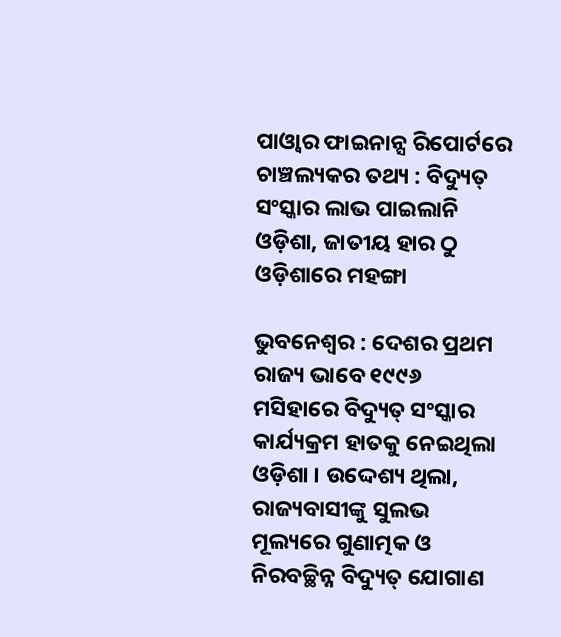ପାଓ୍ୱାର ଫାଇନାନ୍ସ ରିପୋର୍ଟରେ ଚାଞ୍ଚଲ୍ୟକର ତଥ୍ୟ : ବିଦ୍ୟୁତ୍ ସଂସ୍କାର ଲାଭ ପାଇଲାନି ଓଡ଼ିଶା, ଜାତୀୟ ହାର ଠୁ ଓଡ଼ିଶାରେ ମହଙ୍ଗା

ଭୁବନେଶ୍ବର : ଦେଶର ପ୍ରଥମ ରାଜ୍ୟ ଭାବେ ୧୯୯୬ ମସିହାରେ ବିଦ୍ୟୁତ୍ ସଂସ୍କାର କାର୍ଯ୍ୟକ୍ରମ ହାତକୁ ନେଇଥିଲା ଓଡ଼ିଶା । ଉଦ୍ଦେଶ୍ୟ ଥିଲା, ରାଜ୍ୟବାସୀଙ୍କୁ ସୁଲଭ ମୂଲ୍ୟରେ ଗୁଣାତ୍ମକ ଓ ନିରବଚ୍ଛିନ୍ନ ବିଦ୍ୟୁତ୍ ଯୋଗାଣ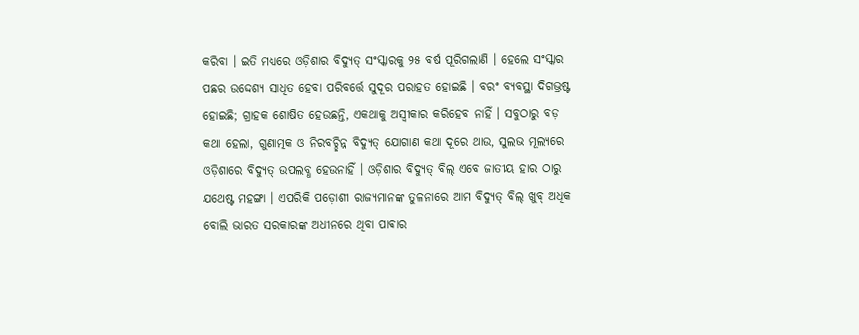କରିବା । ଇତି ମଧ୍ୟରେ ଓଡ଼ିଶାର ବିଦ୍ୟୁତ୍ ସଂସ୍କାରକୁ ୨୫ ବର୍ଷ ପୂରିଗଲାଣି । ହେଲେ ସଂସ୍କାର ପଛର ଉଦ୍ଦେଶ୍ୟ ସାଧିତ ହେବା ପରିବର୍ତ୍ତେ ସୁଦୂର ପରାହତ ହୋଇଛି । ବରଂ ବ୍ୟବସ୍ଥା ଦିଗଭ୍ରଷ୍ଟ ହୋଇଛି; ଗ୍ରାହକ ଶୋଷିତ ହେଉଛନ୍ତି, ଏକଥାକୁ ଅସ୍ବୀକାର କରିହେବ ନାହିଁ । ସବୁଠାରୁ ବଡ଼ କଥା ହେଲା, ଗୁଣାତ୍ମକ ଓ ନିରବଚ୍ଛିନ୍ନ ବିଦ୍ୟୁତ୍ ଯୋଗାଣ କଥା ଦୂରେ ଥାଉ, ସୁଲଭ ମୂଲ୍ୟରେ ଓଡ଼ିଶାରେ ବିଦ୍ୟୁତ୍ ଉପଲବ୍ଧ ହେଉନାହିଁ । ଓଡ଼ିଶାର ବିଦ୍ୟୁତ୍ ବିଲ୍ ଏବେ ଜାତୀୟ ହାର ଠାରୁ ଯଥେଷ୍ଟ ମହଙ୍ଗା । ଏପରିକି ପଡ଼ୋଶୀ ରାଜ୍ୟମାନଙ୍କ ତୁଳନାରେ ଆମ ବିଦ୍ୟୁତ୍ ବିଲ୍ ଖୁବ୍ ଅଧିକ ବୋଲି ଭାରତ ସରକାରଙ୍କ ଅଧୀନରେ ଥିବା ପାଵାର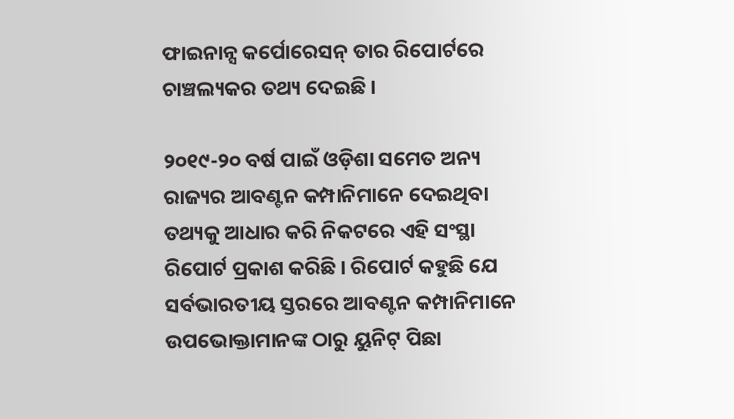ଫାଇନାନ୍ସ କର୍ପୋରେସନ୍ ତାର ରିପୋର୍ଟରେ ଚାଞ୍ଚଲ୍ୟକର ତଥ୍ୟ ଦେଇଛି ।

୨୦୧୯-୨୦ ବର୍ଷ ପାଇଁ ଓଡ଼ିଶା ସମେତ ଅନ୍ୟ ରାଜ୍ୟର ଆବଣ୍ଟନ କମ୍ପାନିମାନେ ଦେଇଥିବା ତଥ୍ୟକୁ ଆଧାର କରି ନିକଟରେ ଏହି ସଂସ୍ଥା ରିପୋର୍ଟ ପ୍ରକାଶ କରିଛି । ରିପୋର୍ଟ କହୁଛି ଯେ ସର୍ବଭାରତୀୟ ସ୍ତରରେ ଆବଣ୍ଟନ କମ୍ପାନିମାନେ ଉପଭୋକ୍ତାମାନଙ୍କ ଠାରୁ ୟୁନିଟ୍ ପିଛା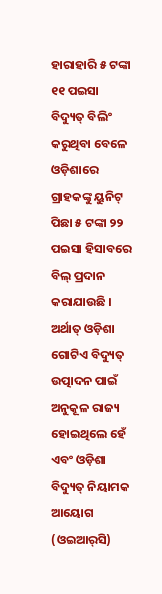ହାରାହାରି ୫ ଟଙ୍କା ୧୧ ପଇସା ବିଦ୍ୟୁତ୍ ବିଲିଂ କରୁଥିବା ବେଳେ ଓଡ଼ିଶାରେ ଗ୍ରାହକଙ୍କୁ ୟୁନିଟ୍ ପିଛା ୫ ଟଙ୍କା ୨୨ ପଇସା ହିସାବରେ ବିଲ୍ ପ୍ରଦାନ କରାଯାଉଛି । ଅର୍ଥାତ୍ ଓଡ଼ିଶା ଗୋଟିଏ ବିଦ୍ୟୁତ୍ ଉତ୍ପାଦନ ପାଇଁ ଅନୁକୂଳ ରାଜ୍ୟ ହୋଇଥିଲେ ହେଁ ଏବଂ ଓଡ଼ିଶା ବିଦ୍ୟୁତ୍ ନିୟାମକ ଆୟୋଗ (ଓଇଆର୍‌ସି)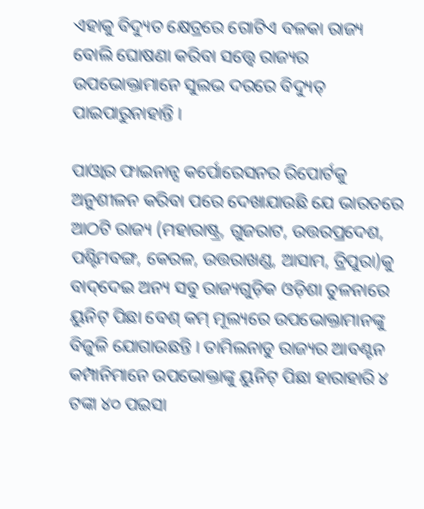ଏହାକୁ ବିଦ୍ୟୁତ କ୍ଷେତ୍ରରେ ଗୋଟିଏ ବଳକା ରାଜ୍ୟ ବୋଲି ଘୋଷଣା କରିବା ସତ୍ତ୍ବେ ରାଜ୍ୟର ଉପଭୋକ୍ତାମାନେ ସୁଲଭ ଦରରେ ବିଦ୍ୟୁତ୍ ପାଇପାରୁନାହାନ୍ତି ।

ପାଓ୍ୱାର ଫାଇନାନ୍ସ କର୍ପୋରେସନର ରିପୋର୍ଟକୁ ଅନୁଶୀଳନ କରିବା ପରେ ଦେଖାଯାଉଛି ଯେ ଭାରତରେ ଆଠଟି ରାଜ୍ୟ (ମହାରାଷ୍ଟ୍ର, ଗୁଜରାଟ, ଉତ୍ତରପ୍ରଦେଶ, ପଶ୍ଟିମବଙ୍ଗ, କେରଳ, ଉତ୍ତରାଖଣ୍ଡ, ଆସାମ, ତ୍ରିପୁରା)କୁ ବାଦ୍‌ଦେଇ ଅନ୍ୟ ସବୁ ରାଜ୍ୟଗୁଡ଼ିକ ଓଡ଼ିଶା ତୁଳନାରେ ୟୁନିଟ୍ ପିଛା ବେଶ୍ କମ୍ ମୂଲ୍ୟରେ ଉପଭୋକ୍ତାମାନଙ୍କୁ ବିଜୁଳି ଯୋଗାଉଛନ୍ତି । ତାମିଲନାଡୁ ରାଜ୍ୟର ଆବଣ୍ଟନ କମ୍ପାନିମାନେ ଉପଭୋକ୍ତାଙ୍କୁ ୟୁନିଟ୍ ପିଛା ହାରାହାରି ୪ ଟଙ୍କା ୪୦ ପଇସା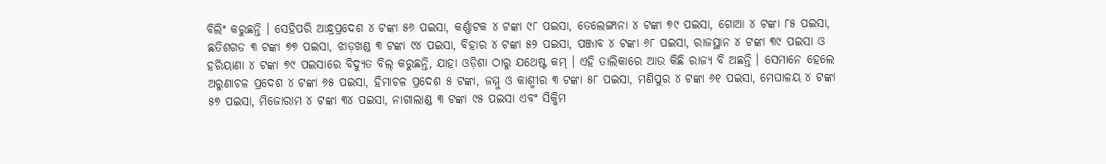ବିଲିଂ କରୁଛନ୍ତି । ସେହିପରି ଆନ୍ଧ୍ରପ୍ରଦେଶ ୪ ଟଙ୍କା ୫୬ ପଇସା, କର୍ଣ୍ଣାଟକ ୪ ଟଙ୍କା ୯୮ ପଇସା, ତେଲେଙ୍ଗାନା ୪ ଟଙ୍କା ୭୯ ପଇସା, ଗୋଆ ୪ ଟଙ୍କା ୮୫ ପଇସା, ଛତିଶଗଡ ୩ ଟଙ୍କା ୭୭ ପଇସା, ଝାଡ଼ଖଣ୍ଡ ୩ ଟଙ୍କା ୯୪ ପଇସା, ବିହାର ୪ ଟଙ୍କା ୫୨ ପଇସା, ପଞ୍ଜାବ ୪ ଟଙ୍କା ୬୮ ପଇସା, ରାଜସ୍ଥାନ ୪ ଟଙ୍କା ୩୯ ପଇସା ଓ ହରିୟାଣା ୪ ଟଙ୍କା ୭୯ ପଇସାରେ ବିଦ୍ୟୁତ ବିଲ୍ କରୁଛନ୍ତି, ଯାହା ଓଡ଼ିଶା ଠାରୁ ଯଥେଷ୍ଟ କମ୍ । ଏହି ତାଲିକାରେ ଆଉ କିଛି ରାଜ୍ୟ ବି ଅଛନ୍ତି । ସେମାନେ ହେଲେ ଅରୁଣାଚଳ ପ୍ରଦେଶ ୪ ଟଙ୍କା ୬୫ ପଇସା, ହିମାଚଳ ପ୍ରଦେଶ ୫ ଟଙ୍କା, ଜମ୍ମୁ ଓ କାଶ୍ମୀର ୩ ଟଙ୍କା ୫୮ ପଇସା, ମଣିପୁର ୪ ଟଙ୍କା ୬୧ ପଇସା, ମେଘାଳୟ ୪ ଟଙ୍କା ୫୭ ପଇସା, ମିଜୋରାମ ୪ ଟଙ୍କା ୩୪ ପଇସା, ନାଗାଲାଣ୍ଡ ୩ ଟଙ୍କା ୯୫ ପଇସା ଏବଂ ସିକ୍କିମ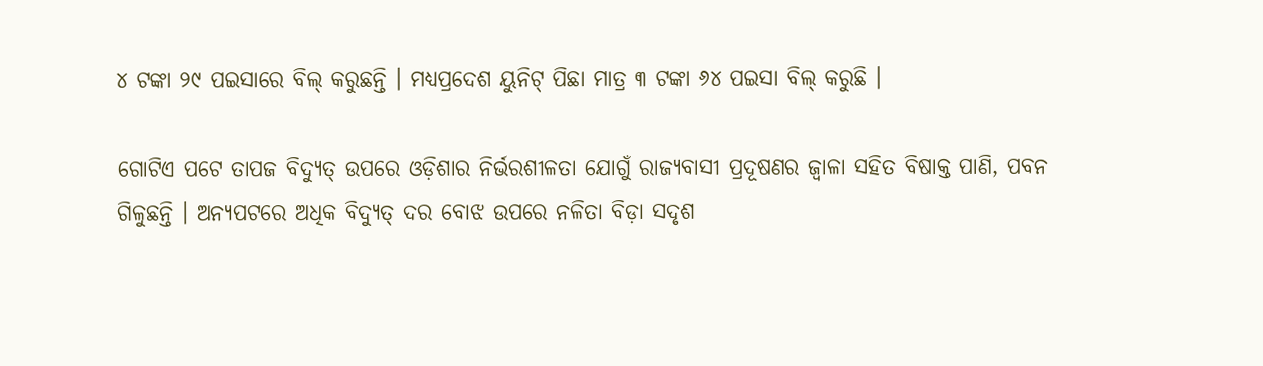୪ ଟଙ୍କା ୨୯ ପଇସାରେ ବିଲ୍ କରୁଛନ୍ତି । ମଧ୍ୟପ୍ରଦେଶ ୟୁନିଟ୍ ପିଛା ମାତ୍ର ୩ ଟଙ୍କା ୬୪ ପଇସା ବିଲ୍ କରୁଛି ।

ଗୋଟିଏ ପଟେ ତାପଜ ବିଦ୍ୟୁତ୍ ଉପରେ ଓଡ଼ିଶାର ନିର୍ଭରଶୀଳତା ଯୋଗୁଁ ରାଜ୍ୟବାସୀ ପ୍ରଦୂଷଣର ଜ୍ବାଳା ସହିତ ବିଷାକ୍ତ ପାଣି, ପବନ ଗିଳୁଛନ୍ତି । ଅନ୍ୟପଟରେ ଅଧିକ ବିଦ୍ୟୁତ୍ ଦର ବୋଝ ଉପରେ ନଳିତା ବିଡ଼ା ସଦୃଶ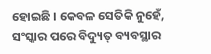ହୋଇଛି । କେବଳ ସେତିକି ନୁହେଁ, ସଂସ୍କାର ପରେ ବିଦ୍ୟୁତ୍ ବ୍ୟବସ୍ଥାର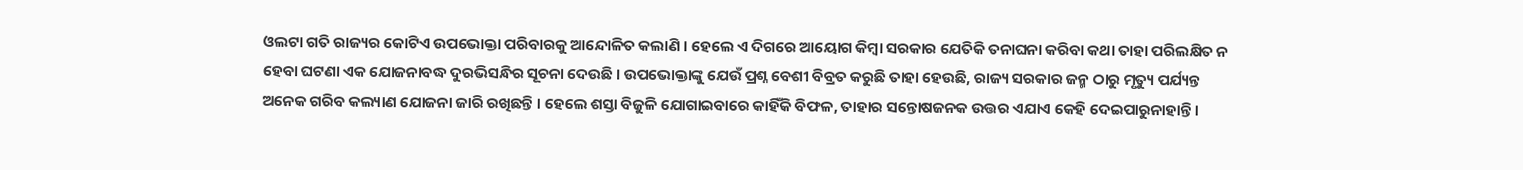ଓଲଟା ଗତି ରାଜ୍ୟର କୋଟିଏ ଉପଭୋକ୍ତା ପରିବାରକୁ ଆନ୍ଦୋଳିତ କଲାଣି । ହେଲେ ଏ ଦିଗରେ ଆୟୋଗ କିମ୍ବା ସରକାର ଯେତିକି ତନାଘନା କରିବା କଥା ତାହା ପରିଲକ୍ଷିତ ନ ହେବା ଘଟଣା ଏକ ଯୋଜନାବଦ୍ଧ ଦୁରଭିସନ୍ଧିର ସୂଚନା ଦେଉଛି । ଉପଭୋକ୍ତାଙ୍କୁ ଯେଉଁ ପ୍ରଶ୍ନ ବେଶୀ ବିବ୍ରତ କରୁଛି ତାହା ହେଉଛି, ରାଜ୍ୟ ସରକାର ଜନ୍ମ ଠାରୁ ମୃତ୍ୟୁ ପର୍ଯ୍ୟନ୍ତ ଅନେକ ଗରିବ କଲ୍ୟାଣ ଯୋଜନା ଜାରି ରଖିଛନ୍ତି । ହେଲେ ଶସ୍ତା ବିଜୁଳି ଯୋଗାଇବାରେ କାହିଁକି ବିଫଳ, ତାହାର ସନ୍ତୋଷଜନକ ଉତ୍ତର ଏଯାଏ କେହି ଦେଇପାରୁନାହାନ୍ତି ।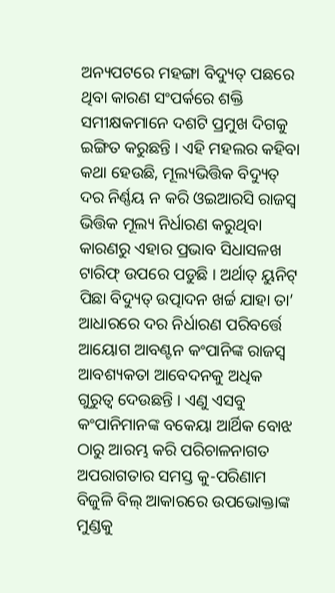ଅନ୍ୟପଟରେ ମହଙ୍ଗା ବିଦ୍ୟୁତ୍ ପଛରେ ଥିବା କାରଣ ସଂପର୍କରେ ଶକ୍ତି ସମୀକ୍ଷକମାନେ ଦଶଟି ପ୍ରମୁଖ ଦିଗକୁ ଇଙ୍ଗିତ କରୁଛନ୍ତି । ଏହି ମହଲର କହିବା କଥା ହେଉଛି, ମୂଲ୍ୟଭିତ୍ତିକ ବିଦ୍ୟୁତ୍ ଦର ନିର୍ଣ୍ଣୟ ନ କରି ଓଇଆରସି ରାଜସ୍ବ ଭିତ୍ତିକ ମୂଲ୍ୟ ନିର୍ଧାରଣ କରୁଥିବା କାରଣରୁ ଏହାର ପ୍ରଭାବ ସିଧାସଳଖ ଟାରିଫ୍ ଉପରେ ପଡୁଛି । ଅର୍ଥାତ୍ ୟୁନିଟ୍ ପିଛା ବିଦ୍ୟୁତ୍ ଉତ୍ପାଦନ ଖର୍ଚ୍ଚ ଯାହା ତା’ ଆଧାରରେ ଦର ନିର୍ଧାରଣ ପରିବର୍ତ୍ତେ ଆୟୋଗ ଆବଣ୍ଟନ କଂପାନିଙ୍କ ରାଜସ୍ବ ଆବଶ୍ୟକତା ଆବେଦନକୁ ଅଧିକ ଗୁରୁତ୍ବ ଦେଉଛନ୍ତି । ଏଣୁ ଏସବୁ କଂପାନିମାନଙ୍କ ବକେୟା ଆର୍ଥିକ ବୋଝ ଠାରୁ ଆରମ୍ଭ କରି ପରିଚାଳନାଗତ ଅପରାଗତାର ସମସ୍ତ କୁ-ପରିଣାମ ବିଜୁଳି ବିଲ୍ ଆକାରରେ ଉପଭୋକ୍ତାଙ୍କ ମୁଣ୍ଡକୁ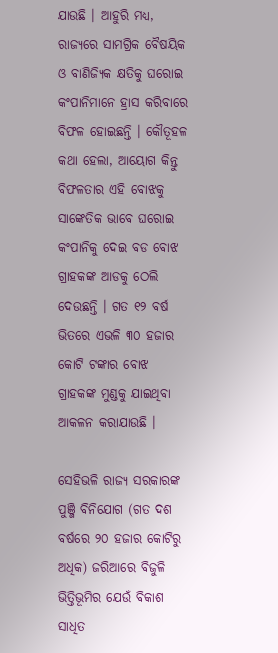ଯାଉଛି । ଆହୁରି ମଧ୍ୟ, ରାଜ୍ୟରେ ସାମଗ୍ରିକ ବୈଷୟିକ ଓ ବାଣିଜ୍ୟିକ କ୍ଷତିକୁ ଘରୋଇ କଂପାନିମାନେ ହ୍ରାସ କରିବାରେ ବିଫଳ ହୋଇଛନ୍ତି । କୌତୂହଳ କଥା ହେଲା, ଆୟୋଗ କିନ୍ତୁ ବିଫଳତାର ଏହି ବୋଝକୁ ସାଙ୍କେତିକ ଭାବେ ଘରୋଇ କଂପାନିକୁ ଦେଇ ବଡ ବୋଝ ଗ୍ରାହକଙ୍କ ଆଡକୁ ଠେଲି ଦେଉଛନ୍ତି । ଗତ ୧୨ ବର୍ଷ ଭିତରେ ଏଭଳି ୩୦ ହଜାର କୋଟି ଟଙ୍କାର ବୋଝ ଗ୍ରାହକଙ୍କ ମୁଣ୍ଡକୁ ଯାଇଥିବା ଆକଳନ କରାଯାଉଛି ।

ସେହିଭଳି ରାଜ୍ୟ ସରକାରଙ୍କ ପୁଞ୍ଜି ବିନିଯୋଗ (ଗତ ଦଶ ବର୍ଷରେ ୨୦ ହଜାର କୋଟିରୁ ଅଧିକ) ଜରିଆରେ ବିଜୁଳି ଭିତ୍ତିଭୂମିର ଯେଉଁ ବିକାଶ ସାଧିତ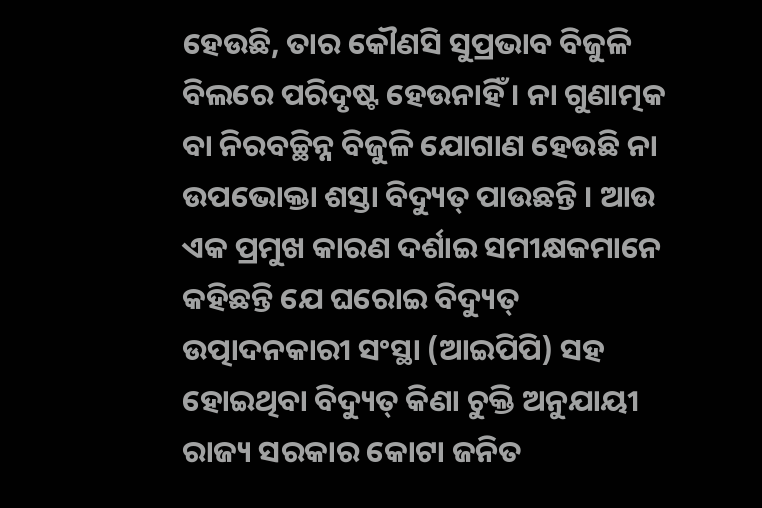ହେଉଛି, ତାର କୌଣସି ସୁପ୍ରଭାବ ବିଜୁଳି ବିଲରେ ପରିଦୃଷ୍ଟ ହେଉନାହିଁ । ନା ଗୁଣାତ୍ମକ ବା ନିରବଚ୍ଛିନ୍ନ ବିଜୁଳି ଯୋଗାଣ ହେଉଛି ନା ଉପଭୋକ୍ତା ଶସ୍ତା ବିଦ୍ୟୁତ୍ ପାଉଛନ୍ତି । ଆଉ ଏକ ପ୍ରମୁଖ କାରଣ ଦର୍ଶାଇ ସମୀକ୍ଷକମାନେ କହିଛନ୍ତି ଯେ ଘରୋଇ ବିଦ୍ୟୁତ୍ ଉତ୍ପାଦନକାରୀ ସଂସ୍ଥା (ଆଇପିପି) ସହ ହୋଇଥିବା ବିଦ୍ୟୁତ୍ କିଣା ଚୁକ୍ତି ଅନୁଯାୟୀ ରାଜ୍ୟ ସରକାର କୋଟା ଜନିତ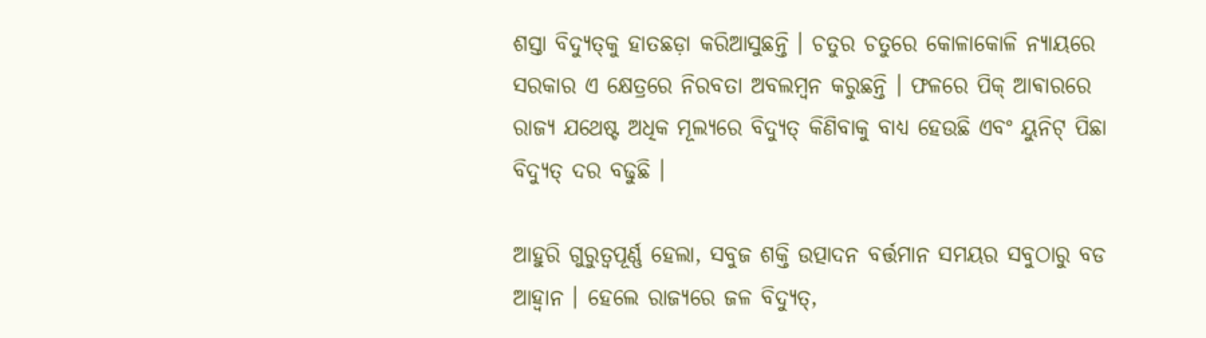ଶସ୍ତା ବିଦ୍ୟୁତ୍‌କୁ ହାତଛଡ଼ା କରିଆସୁଛନ୍ତି । ଚତୁର ଚତୁରେ କୋଳାକୋଳି ନ୍ୟାୟରେ ସରକାର ଏ କ୍ଷେତ୍ରରେ ନିରବତା ଅବଲମ୍ବନ କରୁଛନ୍ତି । ଫଳରେ ପିକ୍ ଆଵାରରେ ରାଜ୍ୟ ଯଥେଷ୍ଟ ଅଧିକ ମୂଲ୍ୟରେ ବିଦ୍ୟୁତ୍ କିଣିବାକୁ ବାଧ୍ୟ ହେଉଛି ଏବଂ ୟୁନିଟ୍ ପିଛା ବିଦ୍ୟୁତ୍ ଦର ବଢୁଛି ।

ଆହୁରି ଗୁରୁତ୍ବପୂର୍ଣ୍ଣ ହେଲା, ସବୁଜ ଶକ୍ତି ଉତ୍ପାଦନ ବର୍ତ୍ତମାନ ସମୟର ସବୁଠାରୁ ବଡ ଆହ୍ବାନ । ହେଲେ ରାଜ୍ୟରେ ଜଳ ବିଦ୍ୟୁତ୍,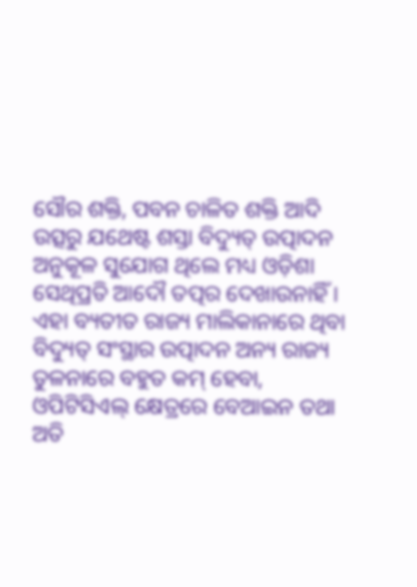ସୌର ଶକ୍ତି, ପବନ ଚାଳିତ ଶକ୍ତି ଆଦି ଉତ୍ସରୁ ଯଥେଷ୍ଟ ଶସ୍ତା ବିଦ୍ୟୁତ୍ ଉତ୍ପାଦନ ଅନୁକୂଳ ସୁଯୋଗ ଥିଲେ ମଧ୍ୟ ଓଡ଼ିଶା ସେଥିପ୍ରତି ଆଦୌ ତତ୍ପର ଦେଖାଉନାହିଁ । ଏହା ବ୍ୟତୀତ ରାଜ୍ୟ ମାଲିକାନାରେ ଥିବା ବିଦ୍ୟୁତ୍ ସଂସ୍ଥାର ଉତ୍ପାଦନ ଅନ୍ୟ ରାଜ୍ୟ ତୁଳନାରେ ବହୁତ କମ୍ ହେବା, ଓପିଟିସିଏଲ୍ କ୍ଷେତ୍ରରେ ବେଆଇନ ତଥା ଅତି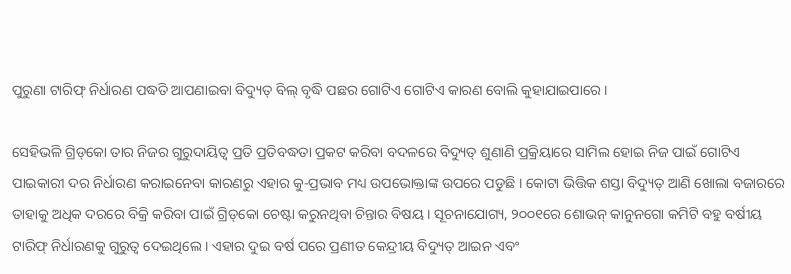ପୁରୁଣା ଟାରିଫ୍ ନିର୍ଧାରଣ ପଦ୍ଧତି ଆପଣାଇବା ବିଦ୍ୟୁତ୍ ବିଲ୍ ବୃଦ୍ଧି ପଛର ଗୋଟିଏ ଗୋଟିଏ କାରଣ ବୋଲି କୁହାଯାଇପାରେ ।

ସେହିଭଳି ଗ୍ରିଡ୍‌କୋ ତାର ନିଜର ଗୁରୁଦାୟିତ୍ବ ପ୍ରତି ପ୍ରତିବଦ୍ଧତା ପ୍ରକଟ କରିବା ବଦଳରେ ବିଦ୍ୟୁତ୍ ଶୁଣାଣି ପ୍ରକ୍ରିୟାରେ ସାମିଲ ହୋଇ ନିଜ ପାଇଁ ଗୋଟିଏ ପାଇକାରୀ ଦର ନିର୍ଧାରଣ କରାଇନେବା କାରଣରୁ ଏହାର କୁ-ପ୍ରଭାବ ମଧ୍ୟ ଉପଭୋକ୍ତାଙ୍କ ଉପରେ ପଡୁଛି । କୋଟା ଭିତ୍ତିକ ଶସ୍ତା ବିଦ୍ୟୁତ୍ ଆଣି ଖୋଲା ବଜାରରେ ତାହାକୁ ଅଧିକ ଦରରେ ବିକ୍ରି କରିବା ପାଇଁ ଗ୍ରିଡ୍‌କୋ ଚେଷ୍ଟା କରୁନଥିବା ଚିନ୍ତାର ବିଷୟ । ସୂଚନାଯୋଗ୍ୟ, ୨୦୦୧ରେ ଶୋଭନ୍ କାନୁନଗୋ କମିଟି ବହୁ ବର୍ଷୀୟ ଟାରିଫ୍ ନିର୍ଧାରଣକୁ ଗୁରୁତ୍ବ ଦେଇଥିଲେ । ଏହାର ଦୁଇ ବର୍ଷ ପରେ ପ୍ରଣୀତ କେନ୍ଦ୍ରୀୟ ବିଦ୍ୟୁତ୍ ଆଇନ ଏବଂ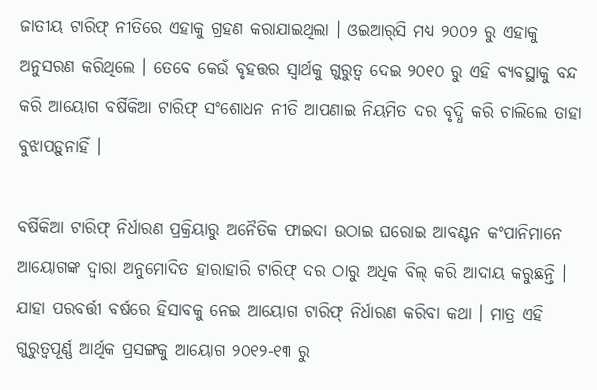ଜାତୀୟ ଟାରିଫ୍ ନୀତିରେ ଏହାକୁ ଗ୍ରହଣ କରାଯାଇଥିଲା । ଓଇଆର୍‌ସି ମଧ୍ୟ ୨୦୦୨ ରୁ ଏହାକୁ ଅନୁସରଣ କରିଥିଲେ । ତେବେ କେଉଁ ବୃହତ୍ତର ସ୍ବାର୍ଥକୁ ଗୁରୁତ୍ବ ଦେଇ ୨୦୧୦ ରୁ ଏହି ବ୍ୟବସ୍ଥାକୁ ବନ୍ଦ କରି ଆୟୋଗ ବର୍ଷିକିଆ ଟାରିଫ୍ ସଂଶୋଧନ ନୀତି ଆପଣାଇ ନିୟମିତ ଦର ବୃଦ୍ଧି କରି ଚାଲିଲେ ତାହା ବୁଝାପଡ଼ୁନାହିଁ ।

ବର୍ଷିକିଆ ଟାରିଫ୍ ନିର୍ଧାରଣ ପ୍ରକ୍ରିୟାରୁ ଅନୈତିକ ଫାଇଦା ଉଠାଇ ଘରୋଇ ଆବଣ୍ଟନ କଂପାନିମାନେ ଆୟୋଗଙ୍କ ଦ୍ବାରା ଅନୁମୋଦିତ ହାରାହାରି ଟାରିଫ୍ ଦର ଠାରୁ ଅଧିକ ବିଲ୍ କରି ଆଦାୟ କରୁଛନ୍ତି । ଯାହା ପରବର୍ତ୍ତୀ ବର୍ଷରେ ହିସାବକୁ ନେଇ ଆୟୋଗ ଟାରିଫ୍ ନିର୍ଧାରଣ କରିବା କଥା । ମାତ୍ର ଏହି ଗୁରୁତ୍ବପୂର୍ଣ୍ଣ ଆର୍ଥିକ ପ୍ରସଙ୍ଗକୁ ଆୟୋଗ ୨୦୧୨-୧୩ ରୁ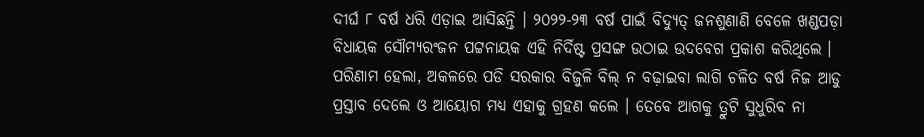ଦୀର୍ଘ ୮ ବର୍ଷ ଧରି ଏଡ଼ାଇ ଆସିଛନ୍ତି । ୨୦୨୨-୨୩ ବର୍ଷ ପାଇଁ ବିଦ୍ୟୁତ୍ ଜନଶୁଣାଣି ବେଳେ ଖଣ୍ଡପଡ଼ା ବିଧାୟକ ସୌମ୍ୟରଂଜନ ପଟ୍ଟନାୟକ ଏହି ନିର୍ଦିଷ୍ଟ ପ୍ରସଙ୍ଗ ଉଠାଇ ଉଦବେଗ ପ୍ରକାଶ କରିଥିଲେ । ପରିଣାମ ହେଲା, ଅକଳରେ ପଡି ସରକାର ବିଜୁଳି ବିଲ୍ ନ ବଢ଼ାଇବା ଲାଗି ଚଳିତ ବର୍ଷ ନିଜ ଆଡୁ ପ୍ରସ୍ତାବ ଦେଲେ ଓ ଆୟୋଗ ମଧ୍ୟ ଏହାକୁ ଗ୍ରହଣ କଲେ । ତେବେ ଆଗକୁ ତ୍ରୁଟି ସୁଧୁରିବ ନା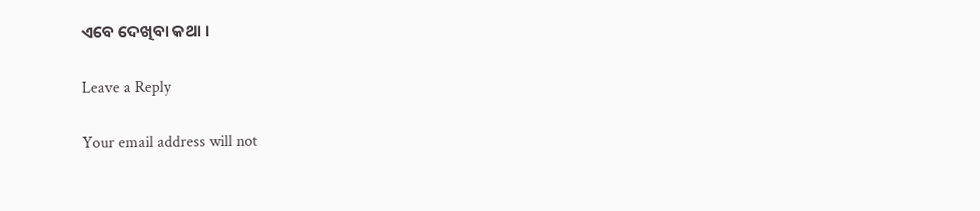ଏବେ ଦେଖିବା କଥା ।

Leave a Reply

Your email address will not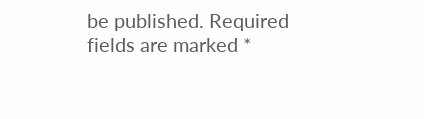be published. Required fields are marked *